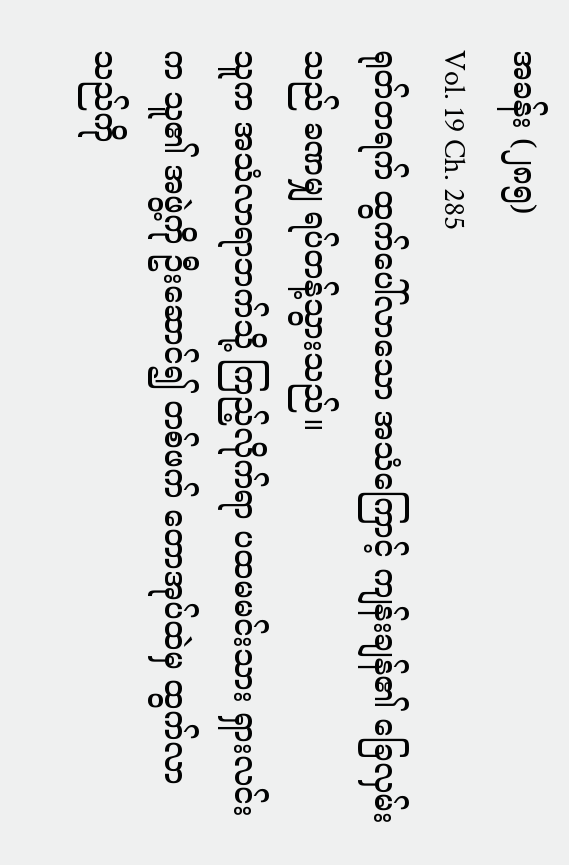အခန်း (၂၈၅)
Vol. 19 Ch. 285
ရုတ်တရက် ထွက်ပေါ်လာသော အသံကြောင့် ကျန်းချန်၏ ခြေလှမ်းသည် ခဏမျှ ရပ်တန့်သွားသည်။
သူက အသံလာရာဘက်သို့ ကြည့်လိုက်ရာ ပထမမင်းသား ရှားလင်းက သူ၏ အဖွဲ့ကို ဦးဆောင်၍ တစ်ဖက် တောအုပ်ထဲမှ ထွက်လာသည်ကို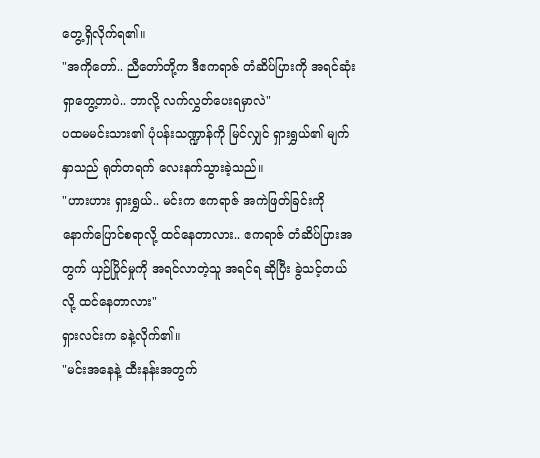တွေ့ရှိလိုက်ရ၏။
"အကိုတော်.. ညီတော်တို့က ဒီဧကရာဇ် တံဆိပ်ပြားကို အရင်ဆုံး ရှာတွေ့တာပဲ.. ဘာလို့ လက်လွှတ်ပေးရမှာလဲ"
ပထမမင်းသား၏ ပုံပန်းသဏ္ဍာန်ကို မြင်လျှင် ရှားရွှယ်၏ မျက်နှာသည် ရုတ်တရက် လေးနက်သွားခဲ့သည်။
"ဟားဟား ရှားရွှယ်.. မင်းက ဧကရာဇ် အကဲဖြတ်ခြင်းကို နောက်ပြောင်စရာလို့ ထင်နေတာလား.. ဧကရာဇ် တံဆိပ်ပြားအတွက် ယှဉ်ပြိုင်မှုကို အရင်လာတဲ့သူ အရင်ရ ဆိုပြီး ခွဲသင့်တယ်လို့ ထင်နေတာလား"
ရှားလင်းက ခနဲ့လိုက်၏။
"မင်းအနေနဲ့ ထီးနန်းအတွက်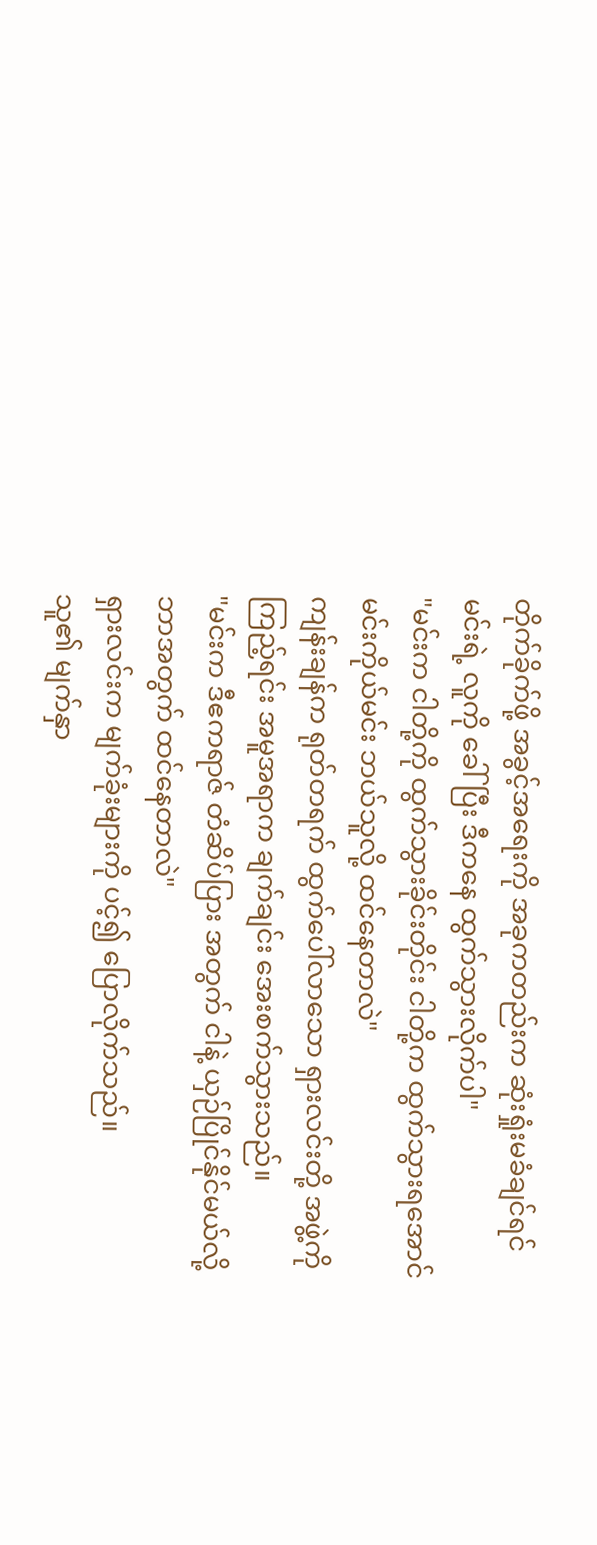တိုက်ခိုက်ဖို့ အခွင့်အရေးကို အခုကတည်းက ဆုံးရှုံးမခံချင်ရင် မင်းရဲ့ လူကို ခေါ်ပြီး ဒီကနေ ထွက်သွားလိုက်ပါ"
"မင်းက ငါတို့ကို ထွက်သွားခိုင်းတိုင်း ငါတို့က ထွက်သွားရအောင် မင်းကိုယ်မင်း ဘယ်သူလို့ ထင်နေတာလဲ"
ကျန်းချန်က ရုတ်တရက် ထွက်ပေါ်လာသော ရှားလင်းတို့ အဖွဲ့ကို ကြည့်ရင်း အမူအရာက ချက်ချင်း အေးစက်သွားသည်။
"မင်းက ဒီဧကရာဇ် တံဆိပ်ပြား အတွက် ငါနဲ့ ယှဉ်ပြိုင်နိုင်မယ်လို့ ဘာအတွက် ထင်နေတာလဲ"
ရှားလင်းက မျက်ခုံးများကို ပင့်၍ ပြောလိုက်သည်။
သူ၏ မျက်နှာ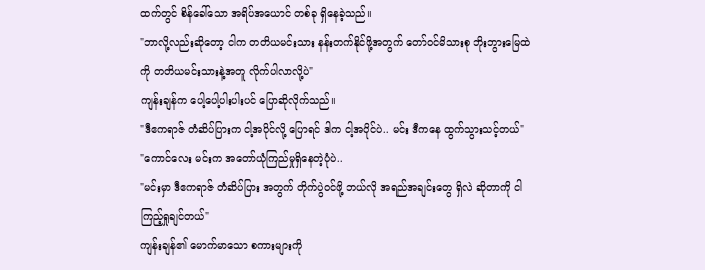ထက်တွင် စိန်ခေါ်သော အရိပ်အယောင် တစ်ခု ရှိနေခဲ့သည်။
"ဘာလို့လည်းဆိုတော့ ငါက တတိယမင်းသား နန်းတက်နိုင်ဖို့အတွက် တော်ဝင်မိသားစု ဘိုးဘွားမြေထဲကို တတိယမင်းသားနဲ့အတူ လိုက်ပါလာလို့ပဲ"
ကျန်းချန်က ပေါ့ပေါ့ပါးပါးပင် ပြောဆိုလိုက်သည်။
"ဒီဧကရာဇ် တံဆိပ်ပြားက ငါ့အပိုင်လို့ ပြောရင် ဒါက ငါ့အပိုင်ပဲ.. မင်း ဒီကနေ ထွက်သွားသင့်တယ်"
"ကောင်လေး မင်းက အတော်ယုံကြည်မှုရှိနေတဲ့ပုံပဲ..
"မင်းမှာ ဒီဧကရာဇ် တံဆိပ်ပြား အတွက် တိုက်ပွဲဝင်ဖို့ ဘယ်လို အရည်အချင်းတွေ ရှိလဲ ဆိုတာကို ငါ ကြည့်ရှုချင်တယ်"
ကျန်းချန်၏ မောက်မာသော စကားများကို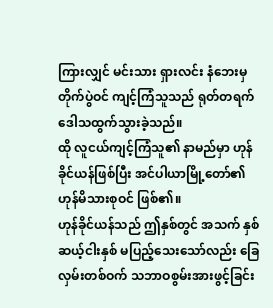ကြားလျှင် မင်းသား ရှားလင်း နံဘေးမှ တိုက်ပွဲဝင် ကျင့်ကြံသူသည် ရုတ်တရက် ဒေါသထွက်သွားခဲ့သည်။
ထို လူငယ်ကျင့်ကြံသူ၏ နာမည်မှာ ဟုန်ခိုင်ယန်ဖြစ်ပြီး အင်ပါယာမြို့တော်၏ ဟုန်မိသားစုဝင် ဖြစ်၏။
ဟုန်ခိုင်ယန်သည် ဤနှစ်တွင် အသက် နှစ်ဆယ့်ငါးနှစ် မပြည့်သေးသော်လည်း ခြေလှမ်းတစ်ဝက် သဘာဝစွမ်းအားဖွင့်ခြင်း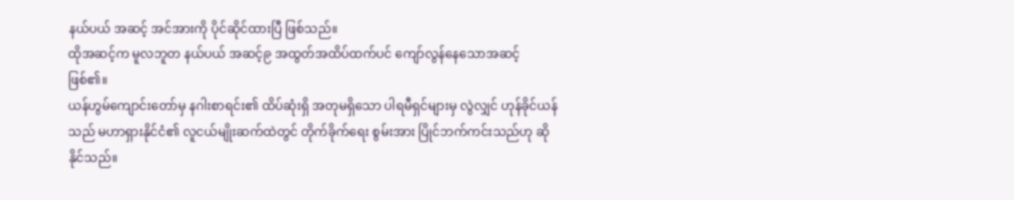နယ်ပယ် အဆင့် အင်အားကို ပိုင်ဆိုင်ထားပြီ ဖြစ်သည်။
ထိုအဆင့်က မူလဘူတ နယ်ပယ် အဆင့်၉ အထွတ်အထိပ်ထက်ပင် ကျော်လွန်နေသောအဆင့် ဖြစ်၏။
ယန်ဟွမ်ကျောင်းတော်မှ နဂါးစာရင်း၏ ထိပ်ဆုံးရှိ အတုမရှိသော ပါရမီရှင်များမှ လွဲလျှင် ဟုန်ခိုင်ယန်သည် မဟာရှားနိုင်ငံ၏ လူငယ်မျိုးဆက်ထဲတွင် တိုက်ခိုက်ရေး စွမ်းအား ပြိုင်ဘက်ကင်းသည်ဟု ဆိုနိုင်သည်။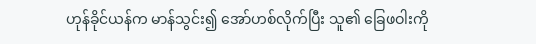ဟုန်ခိုင်ယန်က မာန်သွင်း၍ အော်ဟစ်လိုက်ပြီး သူ၏ ခြေဖဝါးကို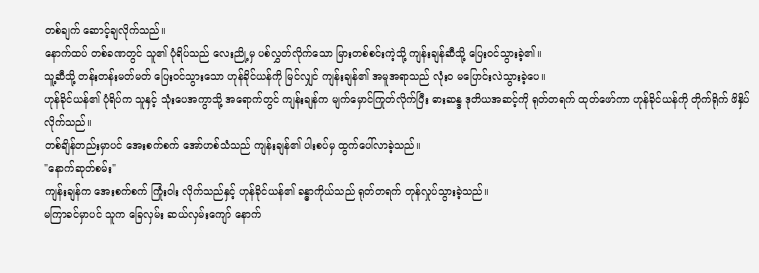တစ်ချက် ဆောင့်ချလိုက်သည်။
နောက်ထပ် တစ်ခဏတွင် သူ၏ ပုံရိပ်သည် လေးညို့မှ ပစ်လွှတ်လိုက်သော မြားတစ်စင်းကဲ့သို့ ကျန်းချန်ဆီသို့ ပြေးဝင်သွားခဲ့၏။
သူ့ဆီသို့ တန်းတန်းမတ်မတ် ပြေးဝင်သွားသော ဟုန်ခိုင်ယန်ကို မြင်လျှင် ကျန်းချန်၏ အမူအရာသည် လုံးဝ မပြောင်းလဲသွားခဲ့ပေ။
ဟုန်ခိုင်ယန်၏ ပုံရိပ်က သူနှင့် သုံးပေအကွာသို့ အရောက်တွင် ကျန်းချန်က မျက်မှောင်ကြုတ်လိုက်ပြီး ဓားဆန္ဒ ဒုတိယအဆင့်ကို ရုတ်တရက် ထုတ်ဖော်ကာ ဟုန်ခိုင်ယန်ကို တိုက်ရိုက် ဖိနှိပ်လိုက်သည်။
တစ်ချိန်တည်းမှာပင် အေးစက်စက် အော်ဟစ်သံသည် ကျန်းချန်၏ ပါးစပ်မှ ထွက်ပေါ်လာခဲ့သည်။
"နောက်ဆုတ်စမ်း"
ကျန်းချန်က အေးစက်စက် ကြုံးဝါး လိုက်သည်နှင့် ဟုန်ခိုင်ယန်၏ ခန္ဓာကိုယ်သည် ရုတ်တရက် တုန်လှုပ်သွားခဲ့သည်။
မကြာခင်မှာပင် သူက ခြေလှမ်း ဆယ်လှမ်းကျော် နောက်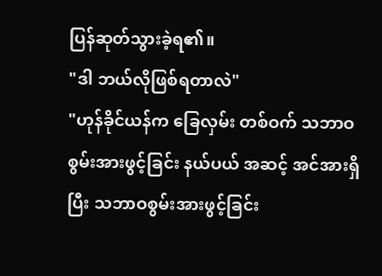ပြန်ဆုတ်သွားခဲ့ရ၏။
"ဒါ ဘယ်လိုဖြစ်ရတာလဲ"
"ဟုန်ခိုင်ယန်က ခြေလှမ်း တစ်ဝက် သဘာဝစွမ်းအားဖွင့်ခြင်း နယ်ပယ် အဆင့် အင်အားရှိပြီး သဘာဝစွမ်းအားဖွင့်ခြင်း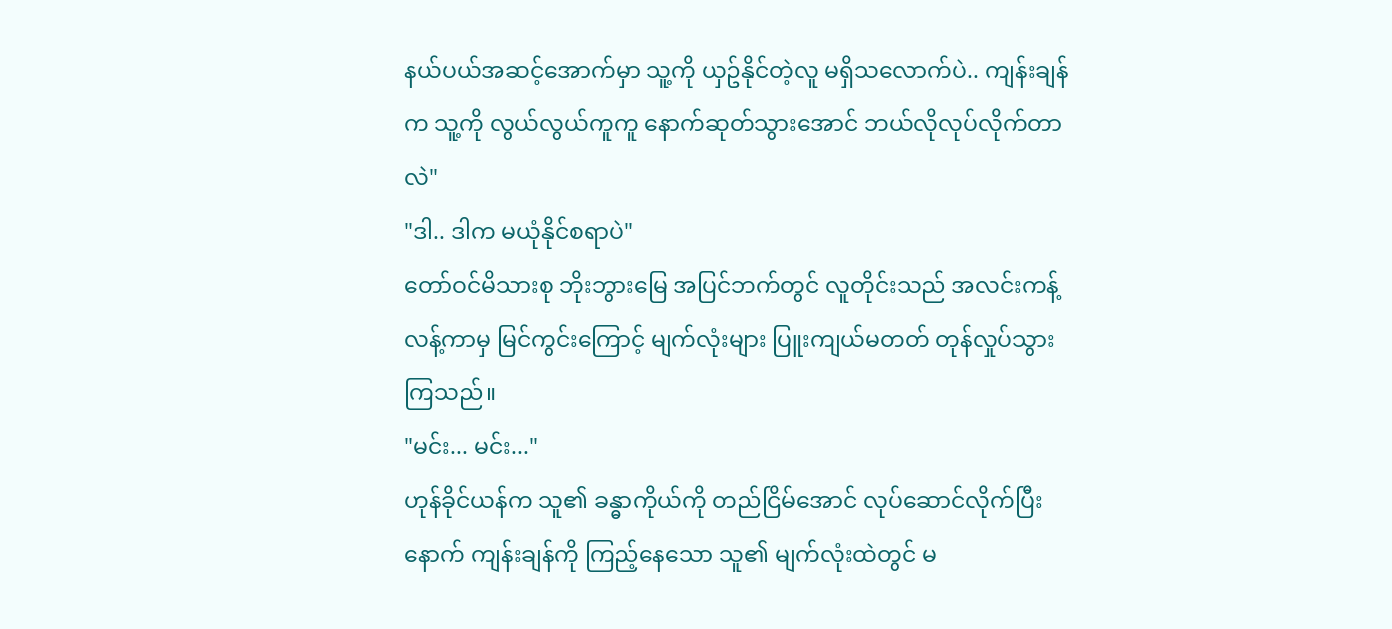နယ်ပယ်အဆင့်အောက်မှာ သူ့ကို ယှဥ်နိုင်တဲ့လူ မရှိသလောက်ပဲ.. ကျန်းချန်က သူ့ကို လွယ်လွယ်ကူကူ နောက်ဆုတ်သွားအောင် ဘယ်လိုလုပ်လိုက်တာလဲ"
"ဒါ.. ဒါက မယုံနိုင်စရာပဲ"
တော်ဝင်မိသားစု ဘိုးဘွားမြေ အပြင်ဘက်တွင် လူတိုင်းသည် အလင်းကန့်လန့်ကာမှ မြင်ကွင်းကြောင့် မျက်လုံးများ ပြူးကျယ်မတတ် တုန်လှုပ်သွားကြသည်။
"မင်း... မင်း..."
ဟုန်ခိုင်ယန်က သူ၏ ခန္ဓာကိုယ်ကို တည်ငြိမ်အောင် လုပ်ဆောင်လိုက်ပြီးနောက် ကျန်းချန်ကို ကြည့်နေသော သူ၏ မျက်လုံးထဲတွင် မ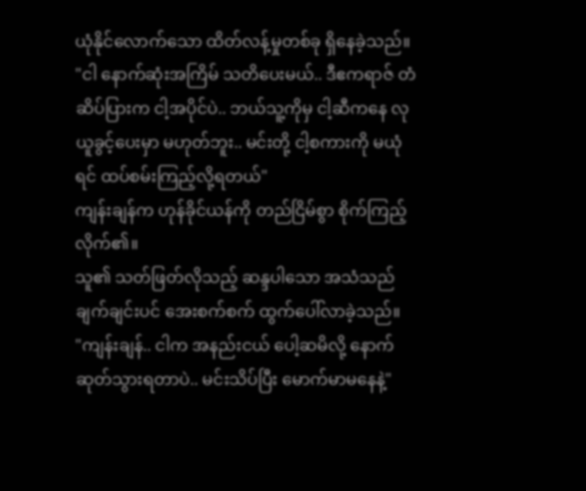ယုံနိုင်လောက်သော ထိတ်လန့်မှုတစ်ခု ရှိနေခဲ့သည်။
"ငါ နောက်ဆုံးအကြိမ် သတိပေးမယ်.. ဒီဧကရာဇ် တံဆိပ်ပြားက ငါ့အပိုင်ပဲ.. ဘယ်သူ့ကိုမှ ငါ့ဆီကနေ လုယူခွင့်ပေးမှာ မဟုတ်ဘူး.. မင်းတို့ ငါ့စကားကို မယုံရင် ထပ်စမ်းကြည့်လို့ရတယ်"
ကျန်းချန်က ဟုန်ခိုင်ယန်ကို တည်ငြိမ်စွာ စိုက်ကြည့်လိုက်၏။
သူ၏ သတ်ဖြတ်လိုသည့် ဆန္ဒပါသော အသံသည် ချက်ချင်းပင် အေးစက်စက် ထွက်ပေါ်လာခဲ့သည်။
"ကျန်းချန်.. ငါက အနည်းငယ် ပေါ့ဆမိလို့ နောက်ဆုတ်သွားရတာပဲ.. မင်းသိပ်ပြီး မောက်မာမနေနဲ့"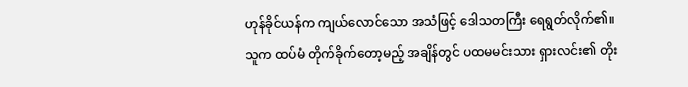ဟုန်ခိုင်ယန်က ကျယ်လောင်သော အသံဖြင့် ဒေါသတကြီး ရေရွတ်လိုက်၏။
သူက ထပ်မံ တိုက်ခိုက်တော့မည့် အချိန်တွင် ပထမမင်းသား ရှားလင်း၏ တိုး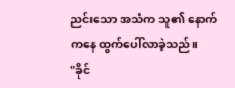ညင်းသော အသံက သူ၏ နောက်ကနေ ထွက်ပေါ်လာခဲ့သည်။
"ခိုင်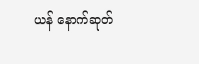ယန် နောက်ဆုတ်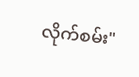လိုက်စမ်း"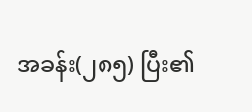အခန်း(၂၈၅) ပြီး၏